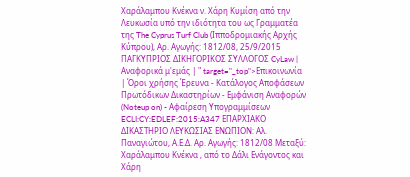Χαράλαμπου Κνέκνα ν. Χάρη Κυμίση από την Λευκωσία υπό την ιδιότητα του ως Γραμματέα της The Cyprus Turf Club (Ιπποδρομιακής Αρχής Κύπρου), Αρ. Αγωγής: 1812/08, 25/9/2015 ΠΑΓΚΥΠΡΙΟΣ ΔΙΚΗΓΟΡΙΚΟΣ ΣΥΛΛΟΓΟΣ CyLaw | Αναφορικά μ'εμάς | " target="_top">Επικοινωνία | Όροι χρήσης Έρευνα - Κατάλογος Αποφάσεων Πρωτόδικων Δικαστηρίων - Εμφάνιση Αναφορών (Noteup on) - Αφαίρεση Υπογραμμίσεων ECLI:CY:EDLEF:2015:A347 ΕΠΑΡΧΙΑΚΟ ΔΙΚΑΣΤΗΡΙΟ ΛΕΥΚΩΣΙΑΣ ΕΝΩΠΙΟΝ: Αλ. Παναγιώτου, Α.Ε.Δ. Αρ. Αγωγής: 1812/08 Μεταξύ: Χαράλαμπου Κνέκνα , από το Δάλι Ενάγοντος και Χάρη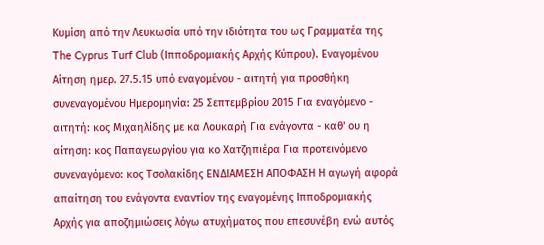Κυμίση από την Λευκωσία υπό την ιδιότητα του ως Γραμματέα της The Cyprus Turf Club (Ιπποδρομιακής Αρχής Κύπρου). Εναγομένου Αίτηση ημερ. 27.5.15 υπό εναγομένου - αιτητή για προσθήκη συνεναγομένου Ημερομηνία: 25 Σεπτεμβρίου 2015 Για εναγόμενο - αιτητή: κος Μιχαηλίδης με κα Λουκαρή Για ενάγοντα - καθ' ου η αίτηση: κος Παπαγεωργίου για κο Χατζηπιέρα Για προτεινόμενο συνεναγόμενο: κος Τσολακίδης ΕΝΔΙΑΜΕΣΗ ΑΠΟΦΑΣΗ Η αγωγή αφορά απαίτηση του ενάγοντα εναντίον της εναγομένης Ιπποδρομιακής Αρχής για αποζημιώσεις λόγω ατυχήματος που επεσυνέβη ενώ αυτός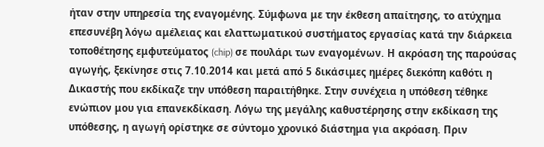ήταν στην υπηρεσία της εναγομένης. Σύμφωνα με την έκθεση απαίτησης, το ατύχημα επεσυνέβη λόγω αμέλειας και ελαττωματικού συστήματος εργασίας κατά την διάρκεια τοποθέτησης εμφυτεύματος (chip) σε πουλάρι των εναγομένων. Η ακρόαση της παρούσας αγωγής, ξεκίνησε στις 7.10.2014 και μετά από 5 δικάσιμες ημέρες διεκόπη καθότι η Δικαστής που εκδίκαζε την υπόθεση παραιτήθηκε. Στην συνέχεια η υπόθεση τέθηκε ενώπιον μου για επανεκδίκαση. Λόγω της μεγάλης καθυστέρησης στην εκδίκαση της υπόθεσης, η αγωγή ορίστηκε σε σύντομο χρονικό διάστημα για ακρόαση. Πριν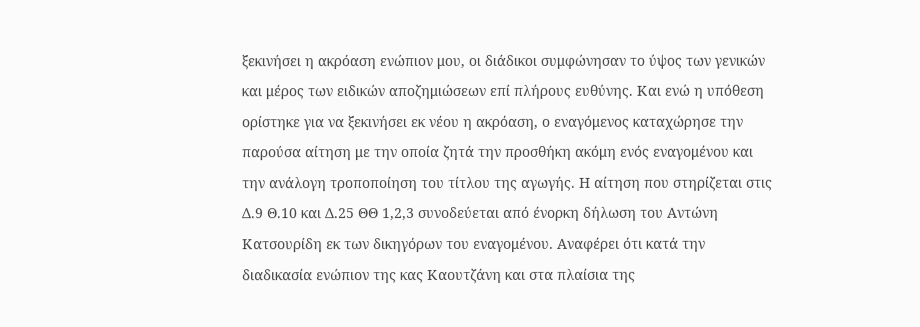ξεκινήσει η ακρόαση ενώπιον μου, οι διάδικοι συμφώνησαν το ύψος των γενικών και μέρος των ειδικών αποζημιώσεων επί πλήρους ευθύνης. Και ενώ η υπόθεση ορίστηκε για να ξεκινήσει εκ νέου η ακρόαση, ο εναγόμενος καταχώρησε την παρούσα αίτηση με την οποία ζητά την προσθήκη ακόμη ενός εναγομένου και την ανάλογη τροποποίηση του τίτλου της αγωγής. Η αίτηση που στηρίζεται στις Δ.9 Θ.10 και Δ.25 ΘΘ 1,2,3 συνοδεύεται από ένορκη δήλωση του Αντώνη Κατσουρίδη εκ των δικηγόρων του εναγομένου. Αναφέρει ότι κατά την διαδικασία ενώπιον της κας Καουτζάνη και στα πλαίσια της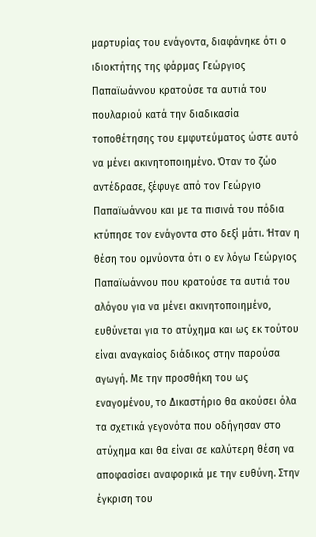μαρτυρίας του ενάγοντα, διαφάνηκε ότι ο ιδιοκτήτης της φάρμας Γεώργιος Παπαϊωάννου κρατούσε τα αυτιά του πουλαριού κατά την διαδικασία τοποθέτησης του εμφυτεύματος ώστε αυτό να μένει ακινητοποιημένο. Όταν το ζώο αντέδρασε, ξέφυγε από τον Γεώργιο Παπαϊωάννου και με τα πισινά του πόδια κτύπησε τον ενάγοντα στο δεξί μάτι. Ήταν η θέση του ομνύοντα ότι ο εν λόγω Γεώργιος Παπαϊωάννου που κρατούσε τα αυτιά του αλόγου για να μένει ακινητοποιημένο, ευθύνεται για το ατύχημα και ως εκ τούτου είναι αναγκαίος διάδικος στην παρούσα αγωγή. Με την προσθήκη του ως εναγομένου, το Δικαστήριο θα ακούσει όλα τα σχετικά γεγονότα που οδήγησαν στο ατύχημα και θα είναι σε καλύτερη θέση να αποφασίσει αναφορικά με την ευθύνη. Στην έγκριση του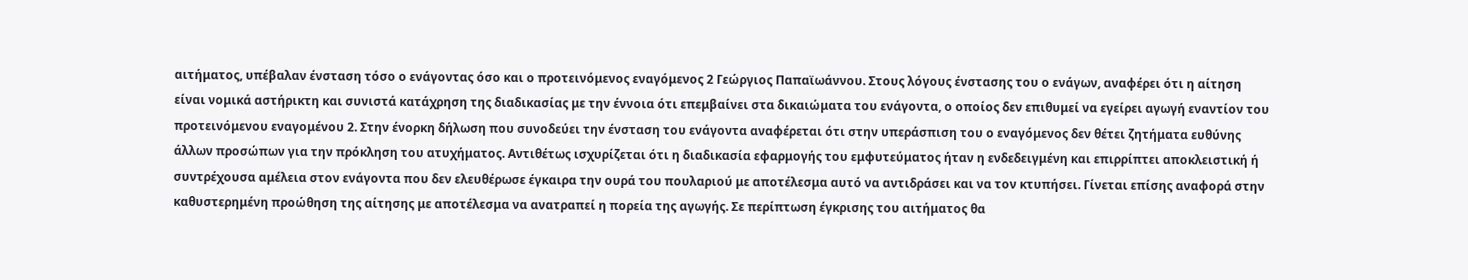αιτήματος, υπέβαλαν ένσταση τόσο ο ενάγοντας όσο και ο προτεινόμενος εναγόμενος 2 Γεώργιος Παπαϊωάννου. Στους λόγους ένστασης του ο ενάγων, αναφέρει ότι η αίτηση είναι νομικά αστήρικτη και συνιστά κατάχρηση της διαδικασίας με την έννοια ότι επεμβαίνει στα δικαιώματα του ενάγοντα, ο οποίος δεν επιθυμεί να εγείρει αγωγή εναντίον του προτεινόμενου εναγομένου 2. Στην ένορκη δήλωση που συνοδεύει την ένσταση του ενάγοντα αναφέρεται ότι στην υπεράσπιση του ο εναγόμενος δεν θέτει ζητήματα ευθύνης άλλων προσώπων για την πρόκληση του ατυχήματος. Αντιθέτως ισχυρίζεται ότι η διαδικασία εφαρμογής του εμφυτεύματος ήταν η ενδεδειγμένη και επιρρίπτει αποκλειστική ή συντρέχουσα αμέλεια στον ενάγοντα που δεν ελευθέρωσε έγκαιρα την ουρά του πουλαριού με αποτέλεσμα αυτό να αντιδράσει και να τον κτυπήσει. Γίνεται επίσης αναφορά στην καθυστερημένη προώθηση της αίτησης με αποτέλεσμα να ανατραπεί η πορεία της αγωγής. Σε περίπτωση έγκρισης του αιτήματος θα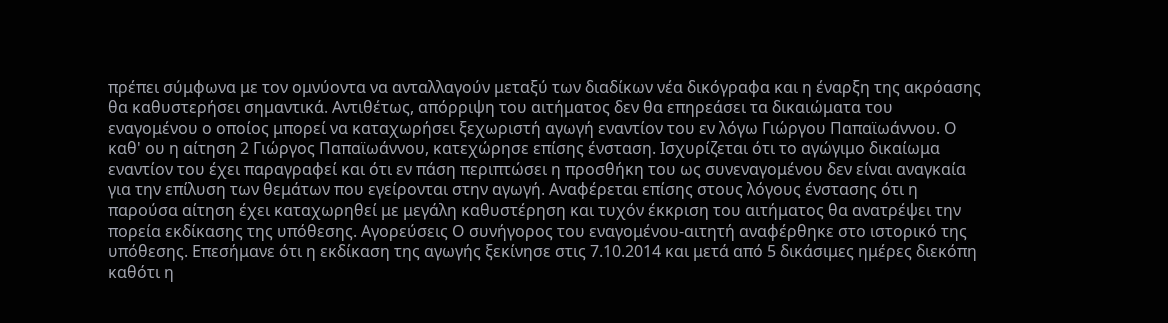πρέπει σύμφωνα με τον ομνύοντα να ανταλλαγούν μεταξύ των διαδίκων νέα δικόγραφα και η έναρξη της ακρόασης θα καθυστερήσει σημαντικά. Αντιθέτως, απόρριψη του αιτήματος δεν θα επηρεάσει τα δικαιώματα του εναγομένου ο οποίος μπορεί να καταχωρήσει ξεχωριστή αγωγή εναντίον του εν λόγω Γιώργου Παπαϊωάννου. Ο καθ' ου η αίτηση 2 Γιώργος Παπαϊωάννου, κατεχώρησε επίσης ένσταση. Ισχυρίζεται ότι το αγώγιμο δικαίωμα εναντίον του έχει παραγραφεί και ότι εν πάση περιπτώσει η προσθήκη του ως συνεναγομένου δεν είναι αναγκαία για την επίλυση των θεμάτων που εγείρονται στην αγωγή. Αναφέρεται επίσης στους λόγους ένστασης ότι η παρούσα αίτηση έχει καταχωρηθεί με μεγάλη καθυστέρηση και τυχόν έκκριση του αιτήματος θα ανατρέψει την πορεία εκδίκασης της υπόθεσης. Αγορεύσεις Ο συνήγορος του εναγομένου-αιτητή αναφέρθηκε στο ιστορικό της υπόθεσης. Επεσήμανε ότι η εκδίκαση της αγωγής ξεκίνησε στις 7.10.2014 και μετά από 5 δικάσιμες ημέρες διεκόπη καθότι η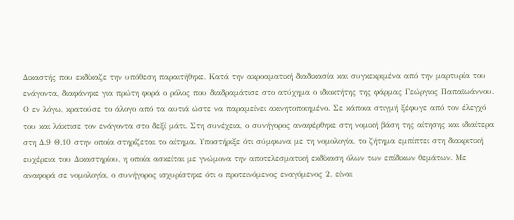Δικαστής που εκδίκαζε την υπόθεση παραιτήθηκε. Κατά την ακροαματική διαδικασία και συγκεκριμένα από την μαρτυρία του ενάγοντα, διαφάνηκε για πρώτη φορά ο ρόλος που διαδραμάτισε στο ατύχημα ο ιδιοκτήτης της φάρμας Γεώργιος Παπαϊωάννου. Ο εν λόγω, κρατούσε το άλογο από τα αυτιά ώστε να παραμείνει ακινητοποιημένο. Σε κάποια στιγμή ξέφυγε από τον έλεγχό του και λάκτισε τον ενάγοντα στο δεξί μάτι. Στη συνέχεια, ο συνήγορος αναφέρθηκε στη νομική βάση της αίτησης και ιδιαίτερα στη Δ.9 Θ.10 στην οποία στηρίζεται το αίτημα. Υποστήριξε ότι σύμφωνα με τη νομολογία, το ζήτημα εμπίπτει στη διακριτική ευχέρεια του Δικαστηρίου, η οποία ασκείται με γνώμονα την αποτελεσματική εκδίκαση όλων των επίδικων θεμάτων. Με αναφορά σε νομολογία, ο συνήγορος ισχυρίστηκε ότι ο προτεινόμενος εναγόμενος 2, είναι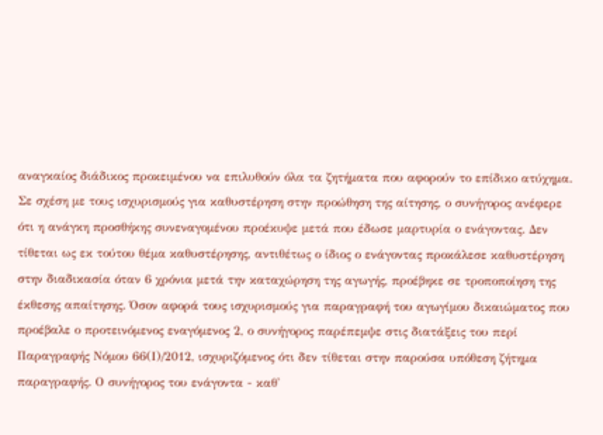αναγκαίος διάδικος προκειμένου να επιλυθούν όλα τα ζητήματα που αφορούν το επίδικο ατύχημα. Σε σχέση με τους ισχυρισμούς για καθυστέρηση στην προώθηση της αίτησης, ο συνήγορος ανέφερε ότι η ανάγκη προσθήκης συνεναγομένου προέκυψε μετά που έδωσε μαρτυρία ο ενάγοντας. Δεν τίθεται ως εκ τούτου θέμα καθυστέρησης, αντιθέτως ο ίδιος ο ενάγοντας προκάλεσε καθυστέρηση στην διαδικασία όταν 6 χρόνια μετά την καταχώρηση της αγωγής, προέβηκε σε τροποποίηση της έκθεσης απαίτησης. Όσον αφορά τους ισχυρισμούς για παραγραφή του αγωγίμου δικαιώματος που προέβαλε ο προτεινόμενος εναγόμενος 2, ο συνήγορος παρέπεμψε στις διατάξεις του περί Παραγραφής Νόμου 66(Ι)/2012, ισχυριζόμενος ότι δεν τίθεται στην παρούσα υπόθεση ζήτημα παραγραφής. Ο συνήγορος του ενάγοντα - καθ'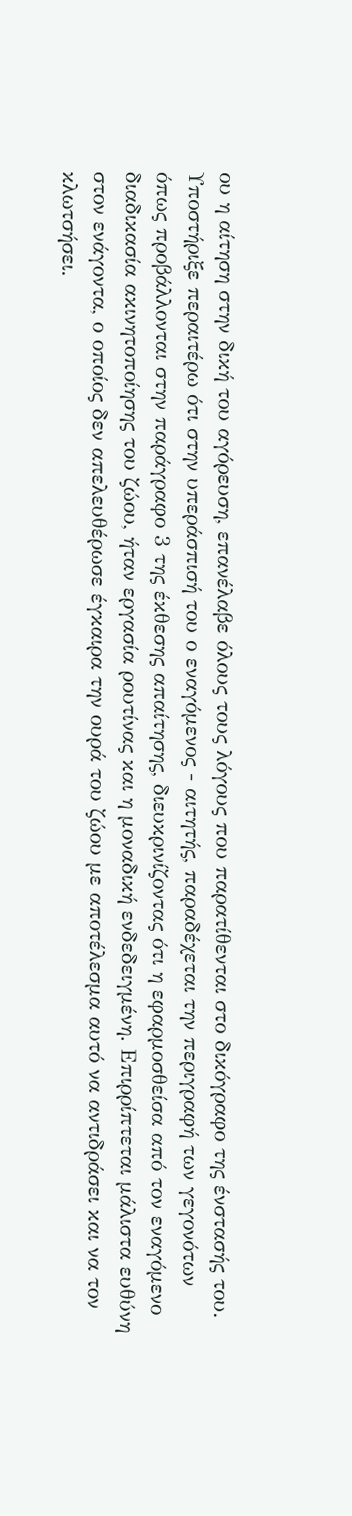ου η αίτηση στην δική του αγόρευση, επανέλαβε όλους τους λόγους που παρατίθενται στο δικόγραφο της ένστασής του. Υποστήριξε περαιτέρω ότι στην υπεράσπισή του ο εναγόμενος - αιτητής, παραδέχεται την περιγραφή των γεγονότων όπως προβάλλονται στην παράγραφο 3 της έκθεσης απαίτησης, διευκρινίζοντας ότι η εφαρμοσθείσα από τον εναγόμενο διαδικασία ακινητοποίησης του ζώου, ήταν εργασία ρουτίνας και η μοναδική ενδεδειγμένη. Επιρρίπτεται μάλιστα ευθύνη στον ενάγοντα, ο οποίος δεν απελευθέρωσε έγκαιρα την ουρά του ζώου με αποτέλεσμα αυτό να αντιδράσει και να τον κλωτσήσει.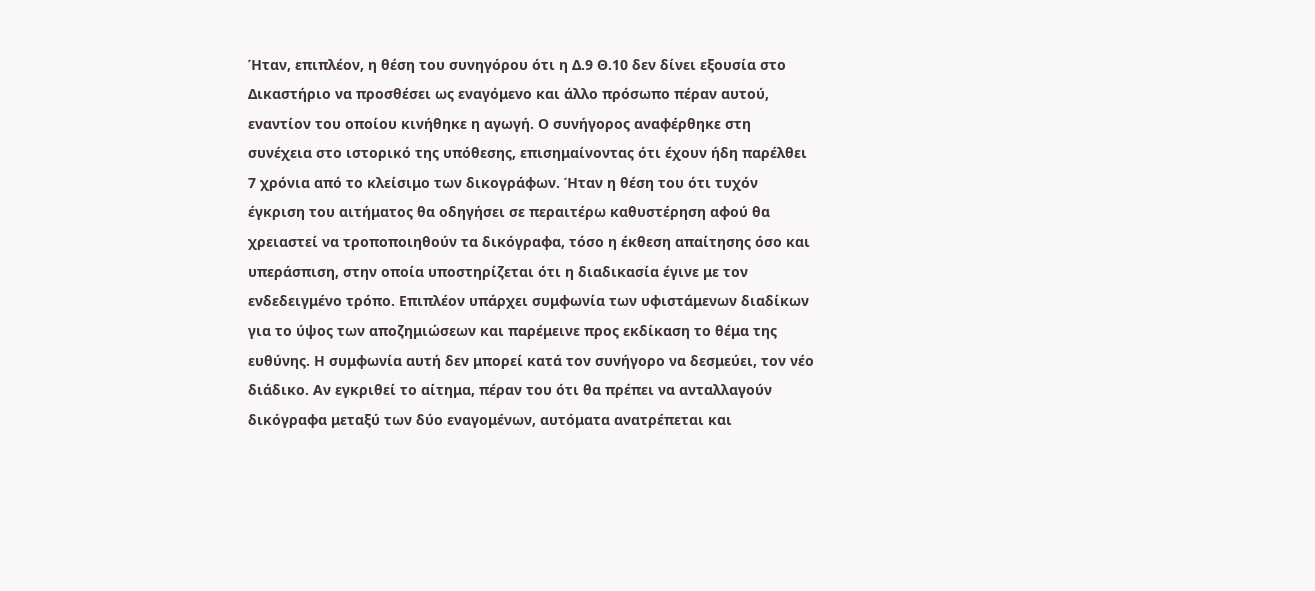Ήταν, επιπλέον, η θέση του συνηγόρου ότι η Δ.9 Θ.10 δεν δίνει εξουσία στο Δικαστήριο να προσθέσει ως εναγόμενο και άλλο πρόσωπο πέραν αυτού, εναντίον του οποίου κινήθηκε η αγωγή. Ο συνήγορος αναφέρθηκε στη συνέχεια στο ιστορικό της υπόθεσης, επισημαίνοντας ότι έχουν ήδη παρέλθει 7 χρόνια από το κλείσιμο των δικογράφων. Ήταν η θέση του ότι τυχόν έγκριση του αιτήματος θα οδηγήσει σε περαιτέρω καθυστέρηση αφού θα χρειαστεί να τροποποιηθούν τα δικόγραφα, τόσο η έκθεση απαίτησης όσο και υπεράσπιση, στην οποία υποστηρίζεται ότι η διαδικασία έγινε με τον ενδεδειγμένο τρόπο. Επιπλέον υπάρχει συμφωνία των υφιστάμενων διαδίκων για το ύψος των αποζημιώσεων και παρέμεινε προς εκδίκαση το θέμα της ευθύνης. Η συμφωνία αυτή δεν μπορεί κατά τον συνήγορο να δεσμεύει, τον νέο διάδικο. Αν εγκριθεί το αίτημα, πέραν του ότι θα πρέπει να ανταλλαγούν δικόγραφα μεταξύ των δύο εναγομένων, αυτόματα ανατρέπεται και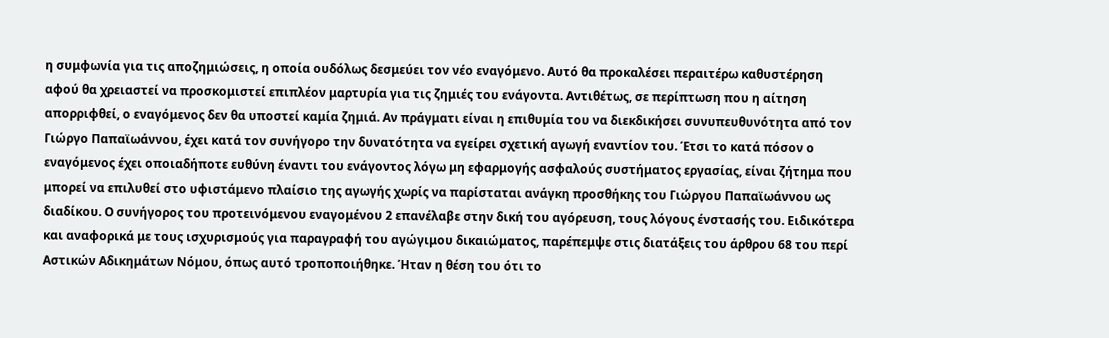η συμφωνία για τις αποζημιώσεις, η οποία ουδόλως δεσμεύει τον νέο εναγόμενο. Αυτό θα προκαλέσει περαιτέρω καθυστέρηση αφού θα χρειαστεί να προσκομιστεί επιπλέον μαρτυρία για τις ζημιές του ενάγοντα. Αντιθέτως, σε περίπτωση που η αίτηση απορριφθεί, ο εναγόμενος δεν θα υποστεί καμία ζημιά. Αν πράγματι είναι η επιθυμία του να διεκδικήσει συνυπευθυνότητα από τον Γιώργο Παπαϊωάννου, έχει κατά τον συνήγορο την δυνατότητα να εγείρει σχετική αγωγή εναντίον του. Έτσι το κατά πόσον ο εναγόμενος έχει οποιαδήποτε ευθύνη έναντι του ενάγοντος λόγω μη εφαρμογής ασφαλούς συστήματος εργασίας, είναι ζήτημα που μπορεί να επιλυθεί στο υφιστάμενο πλαίσιο της αγωγής χωρίς να παρίσταται ανάγκη προσθήκης του Γιώργου Παπαϊωάννου ως διαδίκου. Ο συνήγορος του προτεινόμενου εναγομένου 2 επανέλαβε στην δική του αγόρευση, τους λόγους ένστασής του. Ειδικότερα και αναφορικά με τους ισχυρισμούς για παραγραφή του αγώγιμου δικαιώματος, παρέπεμψε στις διατάξεις του άρθρου 68 του περί Αστικών Αδικημάτων Νόμου, όπως αυτό τροποποιήθηκε. Ήταν η θέση του ότι το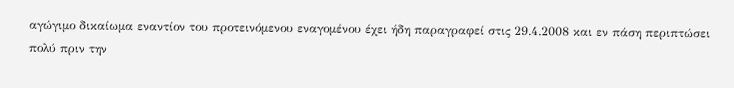αγώγιμο δικαίωμα εναντίον του προτεινόμενου εναγομένου έχει ήδη παραγραφεί στις 29.4.2008 και εν πάση περιπτώσει πολύ πριν την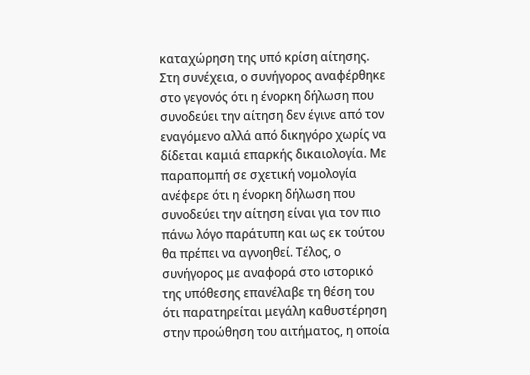καταχώρηση της υπό κρίση αίτησης. Στη συνέχεια, ο συνήγορος αναφέρθηκε στο γεγονός ότι η ένορκη δήλωση που συνοδεύει την αίτηση δεν έγινε από τον εναγόμενο αλλά από δικηγόρο χωρίς να δίδεται καμιά επαρκής δικαιολογία. Με παραπομπή σε σχετική νομολογία ανέφερε ότι η ένορκη δήλωση που συνοδεύει την αίτηση είναι για τον πιο πάνω λόγο παράτυπη και ως εκ τούτου θα πρέπει να αγνοηθεί. Τέλος, ο συνήγορος με αναφορά στο ιστορικό της υπόθεσης επανέλαβε τη θέση του ότι παρατηρείται μεγάλη καθυστέρηση στην προώθηση του αιτήματος, η οποία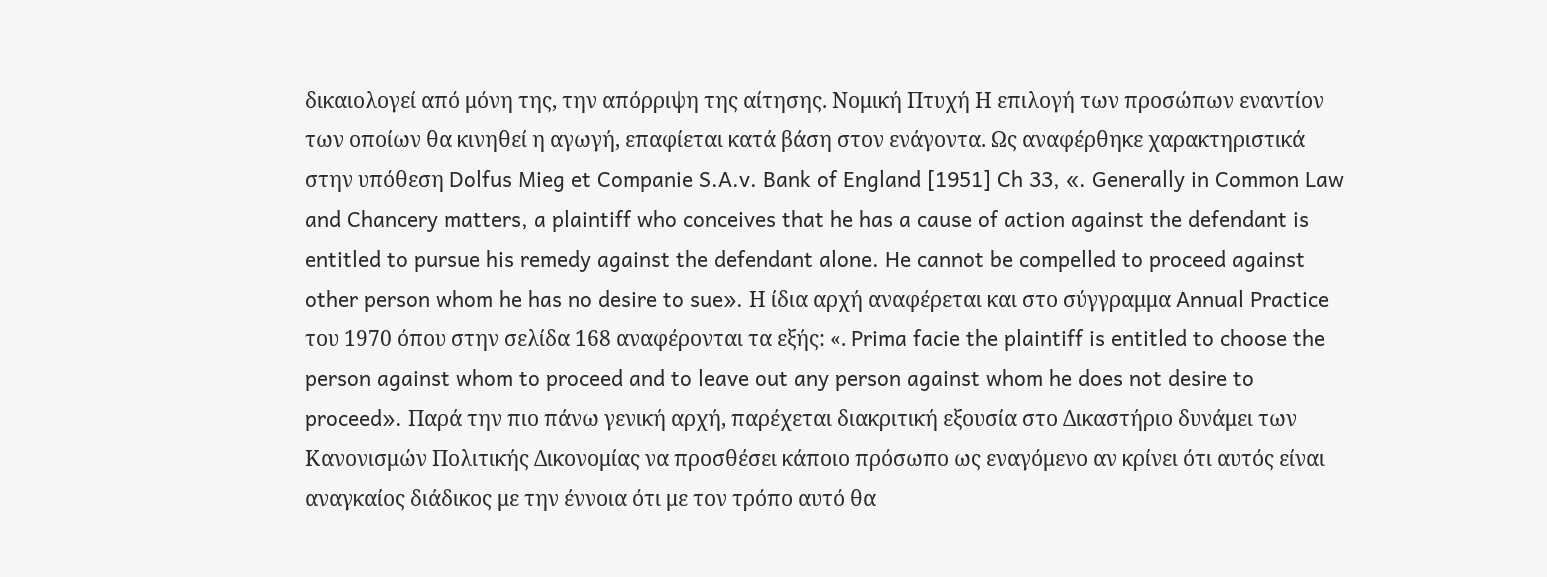δικαιολογεί από μόνη της, την απόρριψη της αίτησης. Νομική Πτυχή Η επιλογή των προσώπων εναντίον των οποίων θα κινηθεί η αγωγή, επαφίεται κατά βάση στον ενάγοντα. Ως αναφέρθηκε χαρακτηριστικά στην υπόθεση Dolfus Mieg et Companie S.A.v. Bank of England [1951] Ch 33, «. Generally in Common Law and Chancery matters, a plaintiff who conceives that he has a cause of action against the defendant is entitled to pursue his remedy against the defendant alone. He cannot be compelled to proceed against other person whom he has no desire to sue». Η ίδια αρχή αναφέρεται και στο σύγγραμμα Annual Practice του 1970 όπου στην σελίδα 168 αναφέρονται τα εξής: «. Prima facie the plaintiff is entitled to choose the person against whom to proceed and to leave out any person against whom he does not desire to proceed». Παρά την πιο πάνω γενική αρχή, παρέχεται διακριτική εξουσία στο Δικαστήριο δυνάμει των Κανονισμών Πολιτικής Δικονομίας να προσθέσει κάποιο πρόσωπο ως εναγόμενο αν κρίνει ότι αυτός είναι αναγκαίος διάδικος με την έννοια ότι με τον τρόπο αυτό θα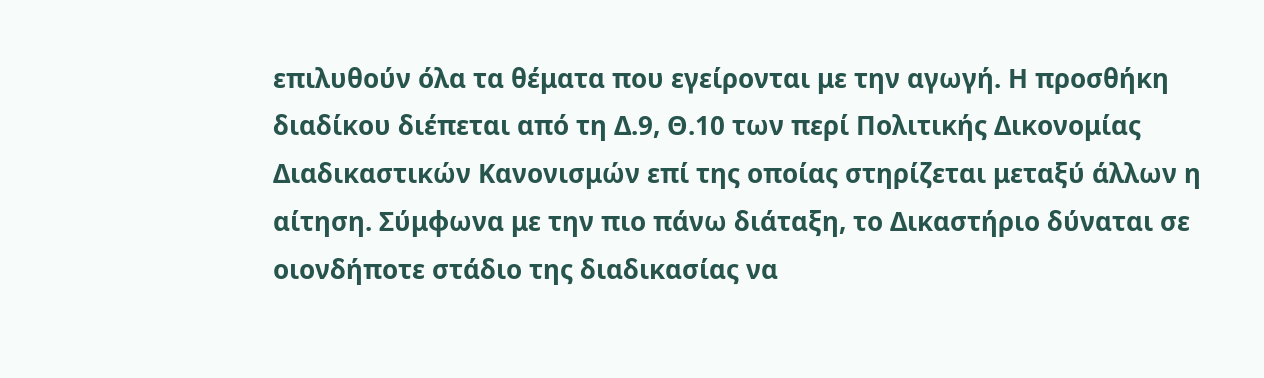επιλυθούν όλα τα θέματα που εγείρονται με την αγωγή. Η προσθήκη διαδίκου διέπεται από τη Δ.9, Θ.10 των περί Πολιτικής Δικονομίας Διαδικαστικών Κανονισμών επί της οποίας στηρίζεται μεταξύ άλλων η αίτηση. Σύμφωνα με την πιο πάνω διάταξη, το Δικαστήριο δύναται σε οιονδήποτε στάδιο της διαδικασίας να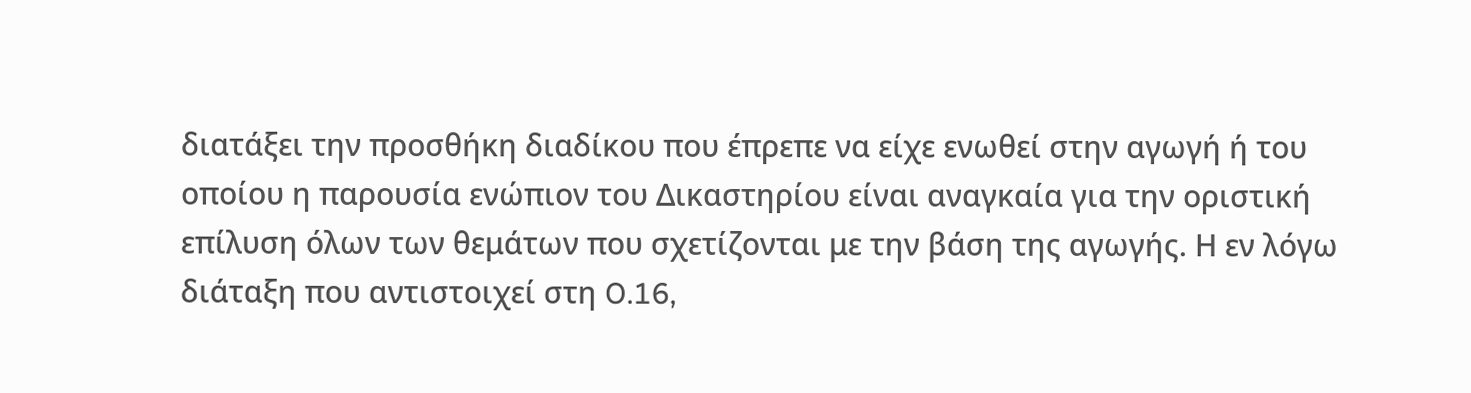διατάξει την προσθήκη διαδίκου που έπρεπε να είχε ενωθεί στην αγωγή ή του οποίου η παρουσία ενώπιον του Δικαστηρίου είναι αναγκαία για την οριστική επίλυση όλων των θεμάτων που σχετίζονται με την βάση της αγωγής. Η εν λόγω διάταξη που αντιστοιχεί στη O.16,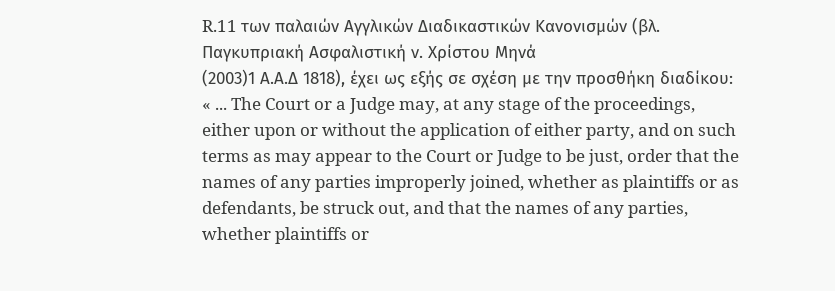R.11 των παλαιών Αγγλικών Διαδικαστικών Κανονισμών (βλ. Παγκυπριακή Ασφαλιστική ν. Χρίστου Μηνά
(2003)1 Α.Α.Δ 1818), έχει ως εξής σε σχέση με την προσθήκη διαδίκου: « ... The Court or a Judge may, at any stage of the proceedings, either upon or without the application of either party, and on such terms as may appear to the Court or Judge to be just, order that the names of any parties improperly joined, whether as plaintiffs or as defendants, be struck out, and that the names of any parties, whether plaintiffs or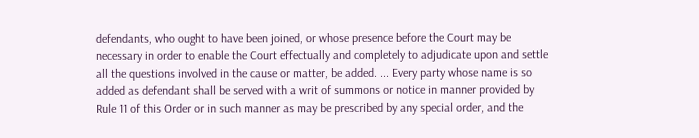defendants, who ought to have been joined, or whose presence before the Court may be necessary in order to enable the Court effectually and completely to adjudicate upon and settle all the questions involved in the cause or matter, be added. ... Every party whose name is so added as defendant shall be served with a writ of summons or notice in manner provided by Rule 11 of this Order or in such manner as may be prescribed by any special order, and the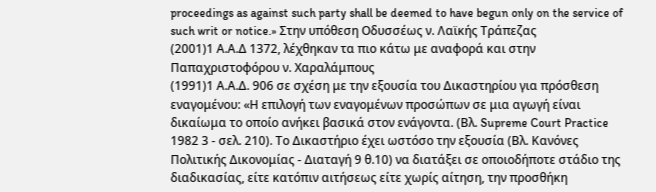proceedings as against such party shall be deemed to have begun only on the service of such writ or notice.» Στην υπόθεση Οδυσσέως ν. Λαϊκής Τράπεζας
(2001)1 Α.Α.Δ 1372, λέχθηκαν τα πιο κάτω με αναφορά και στην Παπαχριστοφόρου ν. Χαραλάμπους
(1991)1 Α.Α.Δ. 906 σε σχέση με την εξουσία του Δικαστηρίου για πρόσθεση εναγομένου: «Η επιλογή των εναγομένων προσώπων σε μια αγωγή είναι δικαίωμα το οποίο ανήκει βασικά στον ενάγοντα. (Βλ. Supreme Court Practice 1982 3 - σελ. 210). Το Δικαστήριο έχει ωστόσο την εξουσία (Βλ. Κανόνες Πολιτικής Δικονομίας - Διαταγή 9 θ.10) να διατάξει σε οποιοδήποτε στάδιο της διαδικασίας, είτε κατόπιν αιτήσεως είτε χωρίς αίτηση, την προσθήκη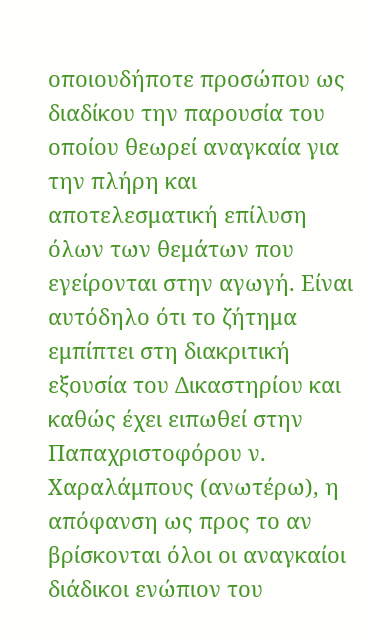οποιουδήποτε προσώπου ως διαδίκου την παρουσία του οποίου θεωρεί αναγκαία για την πλήρη και αποτελεσματική επίλυση όλων των θεμάτων που εγείρονται στην αγωγή. Είναι αυτόδηλο ότι το ζήτημα εμπίπτει στη διακριτική εξουσία του Δικαστηρίου και καθώς έχει ειπωθεί στην Παπαχριστοφόρου ν. Χαραλάμπους (ανωτέρω), η απόφανση ως προς το αν βρίσκονται όλοι οι αναγκαίοι διάδικοι ενώπιον του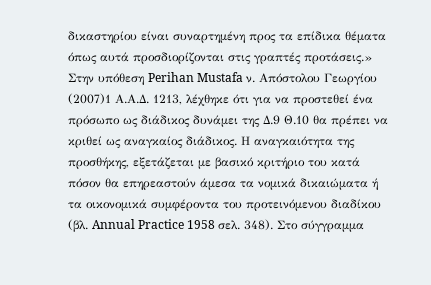δικαστηρίου είναι συναρτημένη προς τα επίδικα θέματα όπως αυτά προσδιορίζονται στις γραπτές προτάσεις.» Στην υπόθεση Perihan Mustafa ν. Απόστολου Γεωργίου
(2007)1 Α.Α.Δ. 1213, λέχθηκε ότι για να προστεθεί ένα πρόσωπο ως διάδικος δυνάμει της Δ.9 Θ.10 θα πρέπει να κριθεί ως αναγκαίος διάδικος. Η αναγκαιότητα της προσθήκης, εξετάζεται με βασικό κριτήριο του κατά πόσον θα επηρεαστούν άμεσα τα νομικά δικαιώματα ή τα οικονομικά συμφέροντα του προτεινόμενου διαδίκου (βλ. Annual Practice 1958 σελ. 348). Στο σύγγραμμα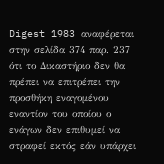Digest 1983 αναφέρεται στην σελίδα 374 παρ. 237 ότι το Δικαστήριο δεν θα πρέπει να επιτρέπει την προσθήκη εναγομένου εναντίον του οποίου ο ενάγων δεν επιθυμεί να στραφεί εκτός εάν υπάρχει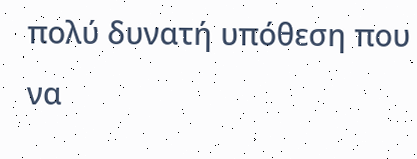πολύ δυνατή υπόθεση που να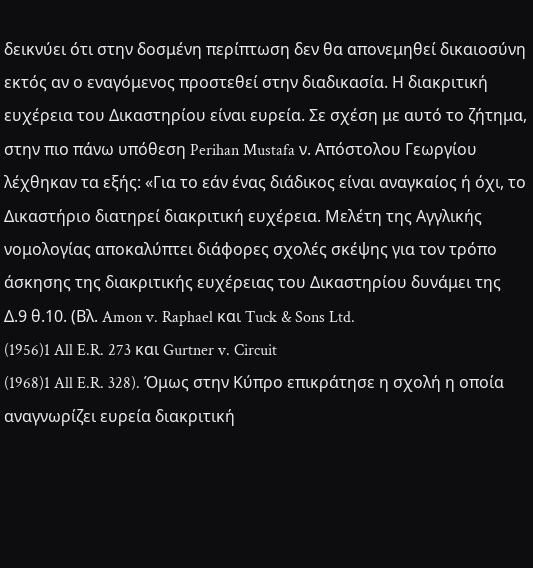δεικνύει ότι στην δοσμένη περίπτωση δεν θα απονεμηθεί δικαιοσύνη εκτός αν ο εναγόμενος προστεθεί στην διαδικασία. Η διακριτική ευχέρεια του Δικαστηρίου είναι ευρεία. Σε σχέση με αυτό το ζήτημα, στην πιο πάνω υπόθεση Perihan Mustafa ν. Απόστολου Γεωργίου λέχθηκαν τα εξής: «Για το εάν ένας διάδικος είναι αναγκαίος ή όχι, το Δικαστήριο διατηρεί διακριτική ευχέρεια. Μελέτη της Αγγλικής νομολογίας αποκαλύπτει διάφορες σχολές σκέψης για τον τρόπο άσκησης της διακριτικής ευχέρειας του Δικαστηρίου δυνάμει της Δ.9 θ.10. (Βλ. Amon v. Raphael και Tuck & Sons Ltd.
(1956)1 All E.R. 273 και Gurtner v. Circuit
(1968)1 All E.R. 328). Όμως στην Κύπρο επικράτησε η σχολή η οποία αναγνωρίζει ευρεία διακριτική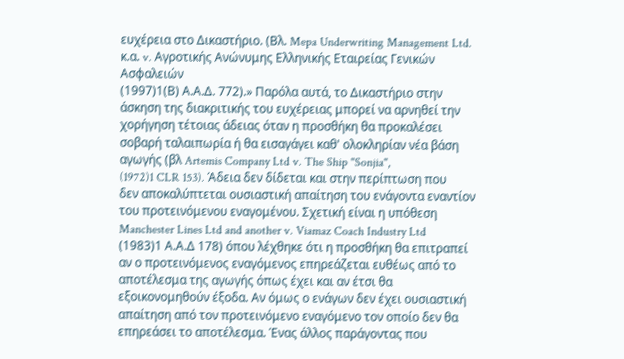ευχέρεια στο Δικαστήριο. (Βλ. Mepa Underwriting Management Ltd. κ.α. v. Αγροτικής Ανώνυμης Ελληνικής Εταιρείας Γενικών Ασφαλειών
(1997)1(Β) Α.Α.Δ. 772).» Παρόλα αυτά, το Δικαστήριο στην άσκηση της διακριτικής του ευχέρειας μπορεί να αρνηθεί την χορήγηση τέτοιας άδειας όταν η προσθήκη θα προκαλέσει σοβαρή ταλαιπωρία ή θα εισαγάγει καθ' ολοκληρίαν νέα βάση αγωγής (βλ Artemis Company Ltd v. The Ship "Sonjia",
(1972)1 CLR 153). Άδεια δεν δίδεται και στην περίπτωση που δεν αποκαλύπτεται ουσιαστική απαίτηση του ενάγοντα εναντίον του προτεινόμενου εναγομένου. Σχετική είναι η υπόθεση Manchester Lines Ltd and another v. Viamaz Coach Industry Ltd
(1983)1 Α.Α.Δ 178) όπου λέχθηκε ότι η προσθήκη θα επιτραπεί αν ο προτεινόμενος εναγόμενος επηρεάζεται ευθέως από το αποτέλεσμα της αγωγής όπως έχει και αν έτσι θα εξοικονομηθούν έξοδα. Αν όμως ο ενάγων δεν έχει ουσιαστική απαίτηση από τον προτεινόμενο εναγόμενο τον οποίο δεν θα επηρεάσει το αποτέλεσμα. Ένας άλλος παράγοντας που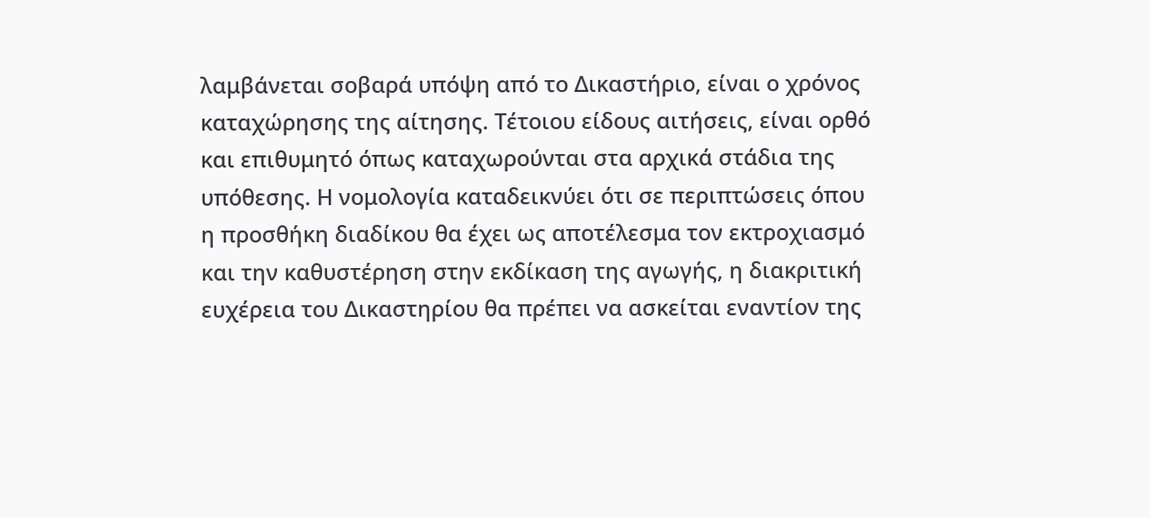λαμβάνεται σοβαρά υπόψη από το Δικαστήριο, είναι ο χρόνος καταχώρησης της αίτησης. Τέτοιου είδους αιτήσεις, είναι ορθό και επιθυμητό όπως καταχωρούνται στα αρχικά στάδια της υπόθεσης. Η νομολογία καταδεικνύει ότι σε περιπτώσεις όπου η προσθήκη διαδίκου θα έχει ως αποτέλεσμα τον εκτροχιασμό και την καθυστέρηση στην εκδίκαση της αγωγής, η διακριτική ευχέρεια του Δικαστηρίου θα πρέπει να ασκείται εναντίον της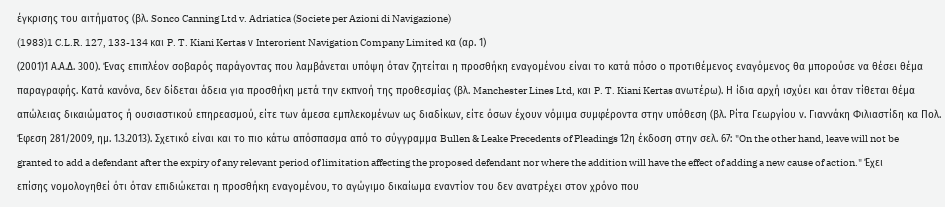έγκρισης του αιτήματος (βλ. Sonco Canning Ltd v. Adriatica (Societe per Azioni di Navigazione)
(1983)1 C.L.R. 127, 133-134 και P. T. Kiani Kertas ν Interorient Navigation Company Limited κα (αρ. 1)
(2001)1 Α.Α.Δ. 300). Ένας επιπλέον σοβαρός παράγοντας που λαμβάνεται υπόψη όταν ζητείται η προσθήκη εναγομένου είναι το κατά πόσο ο προτιθέμενος εναγόμενος θα μπορούσε να θέσει θέμα παραγραφής. Κατά κανόνα, δεν δίδεται άδεια για προσθήκη μετά την εκπνοή της προθεσμίας (βλ. Manchester Lines Ltd, και P. T. Kiani Kertas ανωτέρω). Η ίδια αρχή ισχύει και όταν τίθεται θέμα απώλειας δικαιώματος ή ουσιαστικού επηρεασμού, είτε των άμεσα εμπλεκομένων ως διαδίκων, είτε όσων έχουν νόμιμα συμφέροντα στην υπόθεση (βλ. Ρίτα Γεωργίου ν. Γιαννάκη Φιλιαστίδη κα Πολ. Έφεση 281/2009, ημ. 1.3.2013). Σχετικό είναι και το πιο κάτω απόσπασμα από το σύγγραμμα Bullen & Leake Precedents of Pleadings 12η έκδοση στην σελ. 67: "On the other hand, leave will not be granted to add a defendant after the expiry of any relevant period of limitation affecting the proposed defendant nor where the addition will have the effect of adding a new cause of action." Έχει επίσης νομολογηθεί ότι όταν επιδιώκεται η προσθήκη εναγομένου, το αγώγιμο δικαίωμα εναντίον του δεν ανατρέχει στον χρόνο που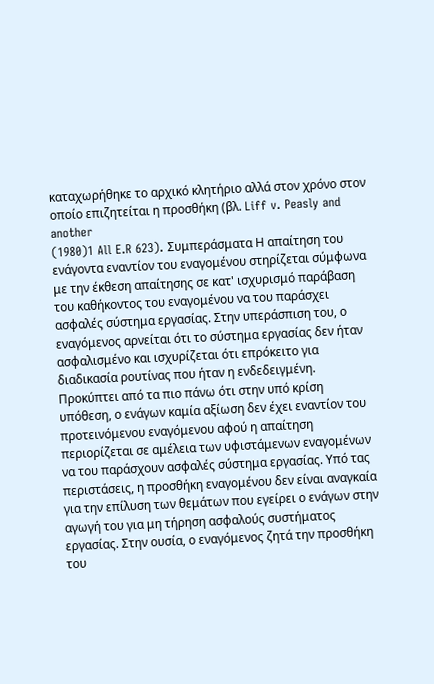καταχωρήθηκε το αρχικό κλητήριο αλλά στον χρόνο στον οποίο επιζητείται η προσθήκη (βλ. Liff v. Peasly and another
(1980)1 All E.R 623). Συμπεράσματα Η απαίτηση του ενάγοντα εναντίον του εναγομένου στηρίζεται σύμφωνα με την έκθεση απαίτησης σε κατ' ισχυρισμό παράβαση του καθήκοντος του εναγομένου να του παράσχει ασφαλές σύστημα εργασίας. Στην υπεράσπιση του, ο εναγόμενος αρνείται ότι το σύστημα εργασίας δεν ήταν ασφαλισμένο και ισχυρίζεται ότι επρόκειτο για διαδικασία ρουτίνας που ήταν η ενδεδειγμένη. Προκύπτει από τα πιο πάνω ότι στην υπό κρίση υπόθεση, ο ενάγων καμία αξίωση δεν έχει εναντίον του προτεινόμενου εναγόμενου αφού η απαίτηση περιορίζεται σε αμέλεια των υφιστάμενων εναγομένων να του παράσχουν ασφαλές σύστημα εργασίας. Υπό τας περιστάσεις, η προσθήκη εναγομένου δεν είναι αναγκαία για την επίλυση των θεμάτων που εγείρει ο ενάγων στην αγωγή του για μη τήρηση ασφαλούς συστήματος εργασίας. Στην ουσία, ο εναγόμενος ζητά την προσθήκη του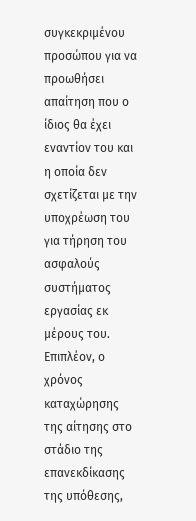συγκεκριμένου προσώπου για να προωθήσει απαίτηση που ο ίδιος θα έχει εναντίον του και η οποία δεν σχετίζεται με την υποχρέωση του για τήρηση του ασφαλούς συστήματος εργασίας εκ μέρους του. Επιπλέον, ο χρόνος καταχώρησης της αίτησης στο στάδιο της επανεκδίκασης της υπόθεσης,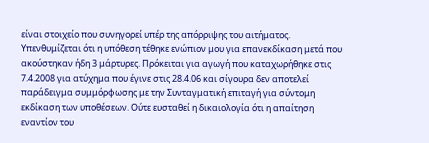είναι στοιχείο που συνηγορεί υπέρ της απόρριψης του αιτήματος. Υπενθυμίζεται ότι η υπόθεση τέθηκε ενώπιον μου για επανεκδίκαση μετά που ακούστηκαν ήδη 3 μάρτυρες. Πρόκειται για αγωγή που καταχωρήθηκε στις 7.4.2008 για ατύχημα που έγινε στις 28.4.06 και σίγουρα δεν αποτελεί παράδειγμα συμμόρφωσης με την Συνταγματική επιταγή για σύντομη εκδίκαση των υποθέσεων. Ούτε ευσταθεί η δικαιολογία ότι η απαίτηση εναντίον του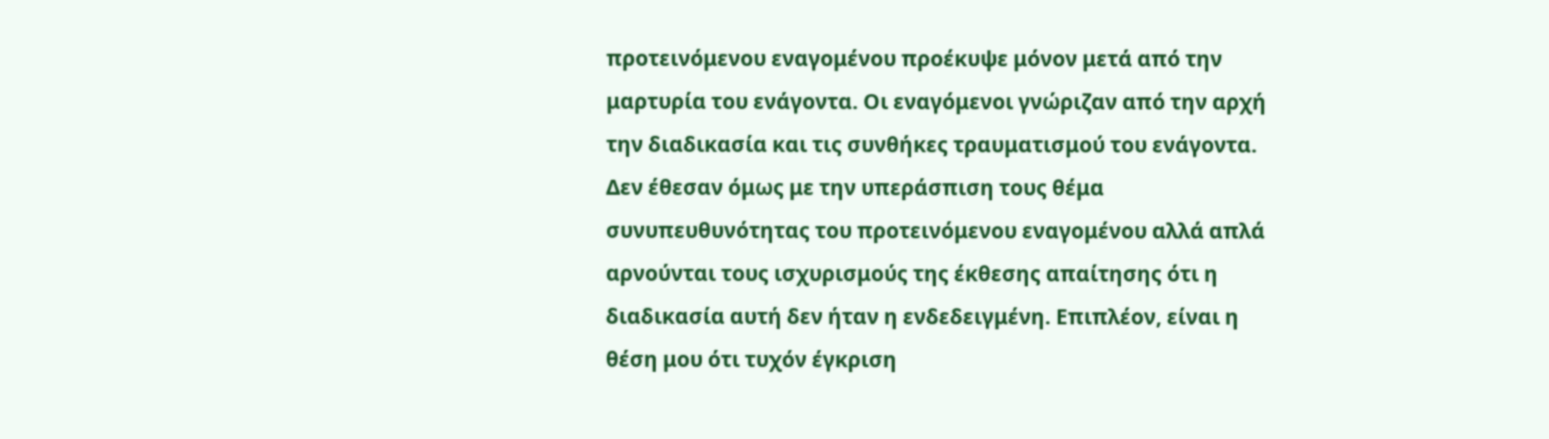προτεινόμενου εναγομένου προέκυψε μόνον μετά από την μαρτυρία του ενάγοντα. Οι εναγόμενοι γνώριζαν από την αρχή την διαδικασία και τις συνθήκες τραυματισμού του ενάγοντα. Δεν έθεσαν όμως με την υπεράσπιση τους θέμα συνυπευθυνότητας του προτεινόμενου εναγομένου αλλά απλά αρνούνται τους ισχυρισμούς της έκθεσης απαίτησης ότι η διαδικασία αυτή δεν ήταν η ενδεδειγμένη. Επιπλέον, είναι η θέση μου ότι τυχόν έγκριση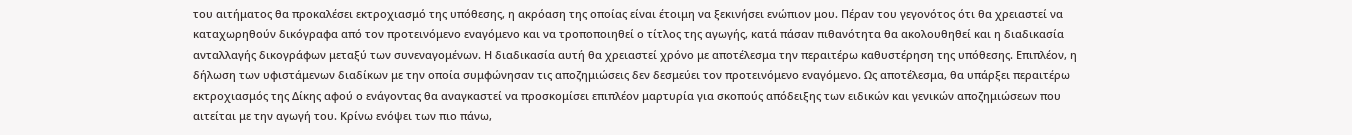του αιτήματος θα προκαλέσει εκτροχιασμό της υπόθεσης, η ακρόαση της οποίας είναι έτοιμη να ξεκινήσει ενώπιον μου. Πέραν του γεγονότος ότι θα χρειαστεί να καταχωρηθούν δικόγραφα από τον προτεινόμενο εναγόμενο και να τροποποιηθεί ο τίτλος της αγωγής, κατά πάσαν πιθανότητα θα ακολουθηθεί και η διαδικασία ανταλλαγής δικογράφων μεταξύ των συνεναγομένων. Η διαδικασία αυτή θα χρειαστεί χρόνο με αποτέλεσμα την περαιτέρω καθυστέρηση της υπόθεσης. Επιπλέον, η δήλωση των υφιστάμενων διαδίκων με την οποία συμφώνησαν τις αποζημιώσεις δεν δεσμεύει τον προτεινόμενο εναγόμενο. Ως αποτέλεσμα, θα υπάρξει περαιτέρω εκτροχιασμός της Δίκης αφού ο ενάγοντας θα αναγκαστεί να προσκομίσει επιπλέον μαρτυρία για σκοπούς απόδειξης των ειδικών και γενικών αποζημιώσεων που αιτείται με την αγωγή του. Κρίνω ενόψει των πιο πάνω,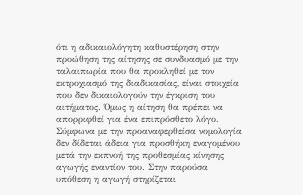ότι η αδικαιολόγητη καθυστέρηση στην προώθηση της αίτησης σε συνδυασμό με την ταλαιπωρία που θα προκληθεί με τον εκτροχιασμό της διαδικασίας, είναι στοιχεία που δεν δικαιολογούν την έγκριση του αιτήματος. Όμως η αίτηση θα πρέπει να απορριφθεί για ένα επιπρόσθετο λόγο. Σύμφωνα με την προαναφερθείσα νομολογία δεν δίδεται άδεια για προσθήκη εναγομένου μετά την εκπνοή της προθεσμίας κίνησης αγωγής εναντίον του. Στην παρούσα υπόθεση η αγωγή στηρίζεται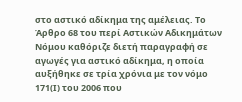στο αστικό αδίκημα της αμέλειας. Το Άρθρο 68 του περί Αστικών Αδικημάτων Νόμου καθόριζε διετή παραγραφή σε αγωγές για αστικό αδίκημα, η οποία αυξήθηκε σε τρία χρόνια με τον νόμο 171(Ι) του 2006 που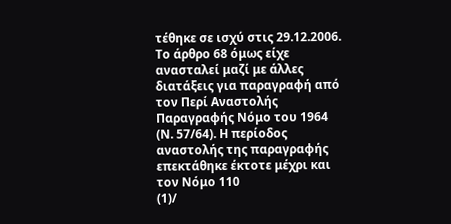τέθηκε σε ισχύ στις 29.12.2006. Το άρθρο 68 όμως είχε ανασταλεί μαζί με άλλες διατάξεις για παραγραφή από τον Περί Αναστολής Παραγραφής Νόμο του 1964 (Ν. 57/64). Η περίοδος αναστολής της παραγραφής επεκτάθηκε έκτοτε μέχρι και τον Νόμο 110
(1)/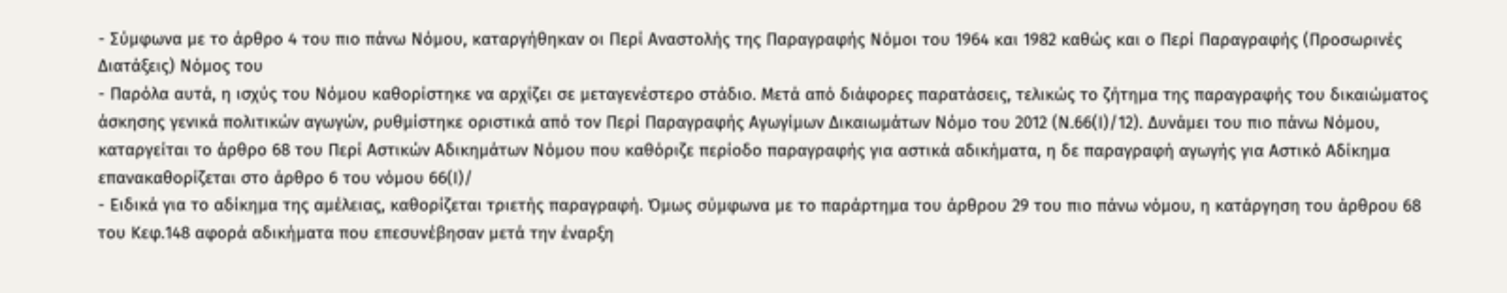- Σύμφωνα με το άρθρο 4 του πιο πάνω Νόμου, καταργήθηκαν οι Περί Αναστολής της Παραγραφής Νόμοι του 1964 και 1982 καθώς και ο Περί Παραγραφής (Προσωρινές Διατάξεις) Νόμος του
- Παρόλα αυτά, η ισχύς του Νόμου καθορίστηκε να αρχίζει σε μεταγενέστερο στάδιο. Μετά από διάφορες παρατάσεις, τελικώς το ζήτημα της παραγραφής του δικαιώματος άσκησης γενικά πολιτικών αγωγών, ρυθμίστηκε οριστικά από τον Περί Παραγραφής Αγωγίμων Δικαιωμάτων Νόμο του 2012 (Ν.66(Ι)/12). Δυνάμει του πιο πάνω Νόμου, καταργείται το άρθρο 68 του Περί Αστικών Αδικημάτων Νόμου που καθόριζε περίοδο παραγραφής για αστικά αδικήματα, η δε παραγραφή αγωγής για Αστικό Αδίκημα επανακαθορίζεται στο άρθρο 6 του νόμου 66(Ι)/
- Ειδικά για το αδίκημα της αμέλειας, καθορίζεται τριετής παραγραφή. Όμως σύμφωνα με το παράρτημα του άρθρου 29 του πιο πάνω νόμου, η κατάργηση του άρθρου 68 του Κεφ.148 αφορά αδικήματα που επεσυνέβησαν μετά την έναρξη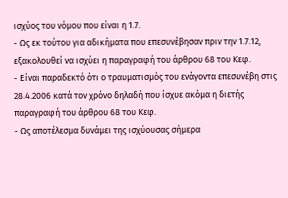ισχύος του νόμου που είναι η 1.7.
- Ως εκ τούτου για αδικήματα που επεσυνέβησαν πριν την 1.7.12, εξακολουθεί να ισχύει η παραγραφή του άρθρου 68 του Κεφ.
- Είναι παραδεκτό ότι ο τραυματισμός του ενάγοντα επεσυνέβη στις 28.4.2006 κατά τον χρόνο δηλαδή που ίσχυε ακόμα η διετής παραγραφή του άρθρου 68 του Κεφ.
- Ως αποτέλεσμα δυνάμει της ισχύουσας σήμερα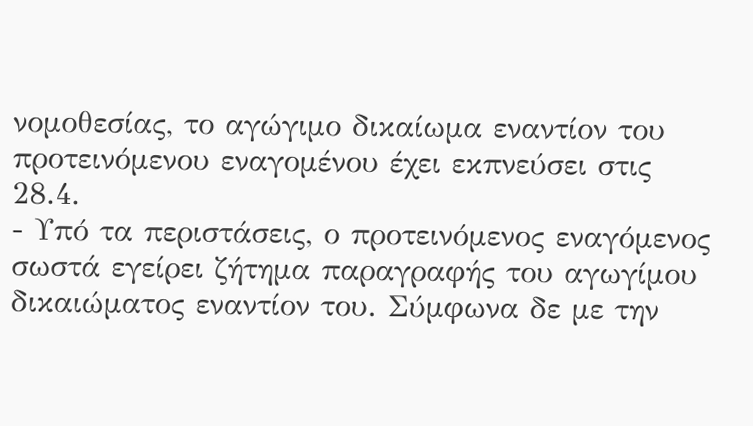νομοθεσίας, το αγώγιμο δικαίωμα εναντίον του προτεινόμενου εναγομένου έχει εκπνεύσει στις 28.4.
- Υπό τα περιστάσεις, ο προτεινόμενος εναγόμενος σωστά εγείρει ζήτημα παραγραφής του αγωγίμου δικαιώματος εναντίον του. Σύμφωνα δε με την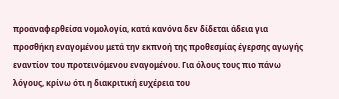προαναφερθείσα νομολογία, κατά κανόνα δεν δίδεται άδεια για προσθήκη εναγομένου μετά την εκπνοή της προθεσμίας έγερσης αγωγής εναντίον του προτεινόμενου εναγομένου. Για όλους τους πιο πάνω λόγους, κρίνω ότι η διακριτική ευχέρεια του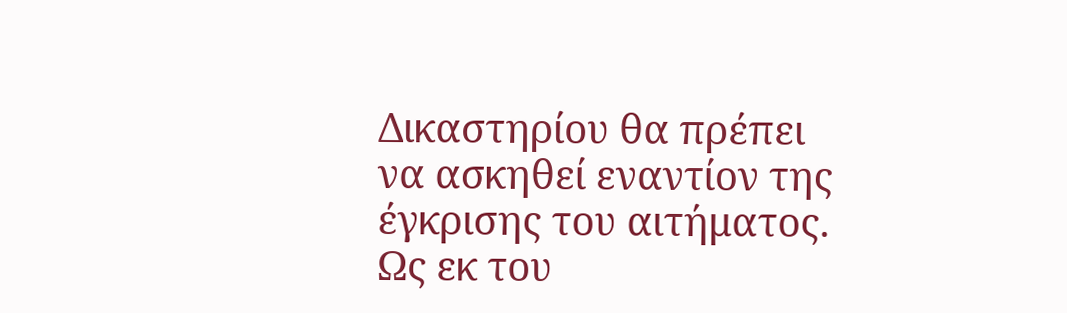Δικαστηρίου θα πρέπει να ασκηθεί εναντίον της έγκρισης του αιτήματος. Ως εκ του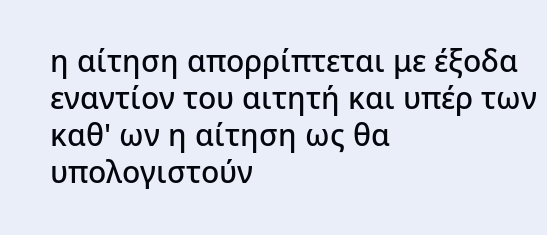η αίτηση απορρίπτεται με έξοδα εναντίον του αιτητή και υπέρ των καθ' ων η αίτηση ως θα υπολογιστούν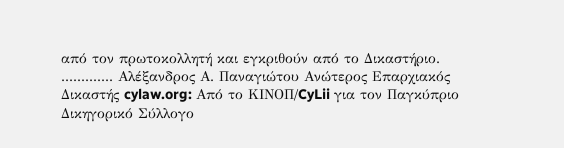από τον πρωτοκολλητή και εγκριθούν από το Δικαστήριο. ............. Αλέξανδρος Α. Παναγιώτου Ανώτερος Επαρχιακός Δικαστής cylaw.org: Από το ΚΙΝOΠ/CyLii για τον Παγκύπριο Δικηγορικό Σύλλογο